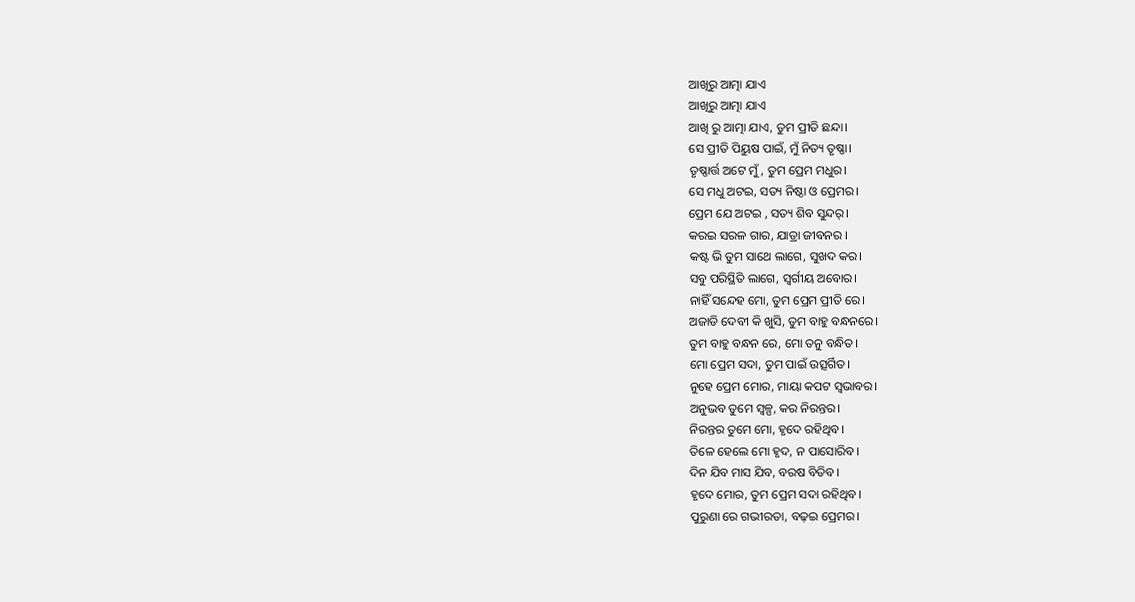ଆଖିରୁ ଆତ୍ମା ଯାଏ
ଆଖିରୁ ଆତ୍ମା ଯାଏ
ଆଖି ରୁ ଆତ୍ମା ଯାଏ, ତୁମ ପ୍ରୀତି ଛନ୍ଦା।
ସେ ପ୍ରୀତି ପିୟୁଷ ପାଇଁ, ମୁଁ ନିତ୍ୟ ତୃଷ୍ଣା।
ତୃଷ୍ଣାର୍ତ୍ତ ଅଟେ ମୁଁ, ତୁମ ପ୍ରେମ ମଧୁର।
ସେ ମଧୁ ଅଟଇ, ସତ୍ୟ ନିଷ୍ଠା ଓ ପ୍ରେମର।
ପ୍ରେମ ଯେ ଅଟଇ , ସତ୍ୟ ଶିବ ସୁନ୍ଦର୍।
କରଇ ସରଳ ଗାର, ଯାତ୍ରା ଜୀବନର ।
କଷ୍ଟ ଭି ତୁମ ସାଥେ ଲାଗେ, ସୁଖଦ କର।
ସବୁ ପରିସ୍ଥିତି ଲାଗେ, ସ୍ଵର୍ଗୀୟ ଅବୋର।
ନାହିଁ ସନ୍ଦେହ ମୋ, ତୁମ ପ୍ରେମ ପ୍ରୀତି ରେ।
ଅଜାଡି ଦେବୀ କି ଖୁସି, ତୁମ ବାହୁ ବନ୍ଧନରେ।
ତୁମ ବାହୁ ବନ୍ଧନ ରେ, ମୋ ତନୁ ବନ୍ଧିତ।
ମୋ ପ୍ରେମ ସଦା, ତୁମ ପାଇଁ ଉତ୍ସର୍ଗିତ।
ନୁହେ ପ୍ରେମ ମୋର, ମାୟା କପଟ ସ୍ଵଭାବର।
ଅନୁଭବ ତୁମେ ସ୍ଵଳ୍ପ, କର ନିରନ୍ତର।
ନିରନ୍ତର ତୁମେ ମୋ, ହୃଦେ ରହିଥିବ।
ତିଳେ ହେଲେ ମୋ ହୃଦ, ନ ପାସୋରିବ।
ଦିନ ଯିବ ମାସ ଯିବ, ବରଷ ବିତିବ।
ହୃଦେ ମୋର, ତୁମ ପ୍ରେମ ସଦା ରହିଥିବ।
ପୁରୁଣା ରେ ଗଭୀରତା, ବଢ଼ଇ ପ୍ରେମର।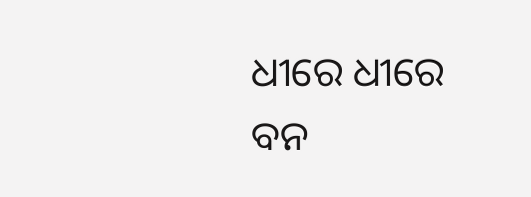ଧୀରେ ଧୀରେ ବନ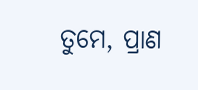ତୁମେ, ପ୍ରାଣ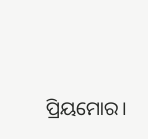ପ୍ରିୟମୋର।